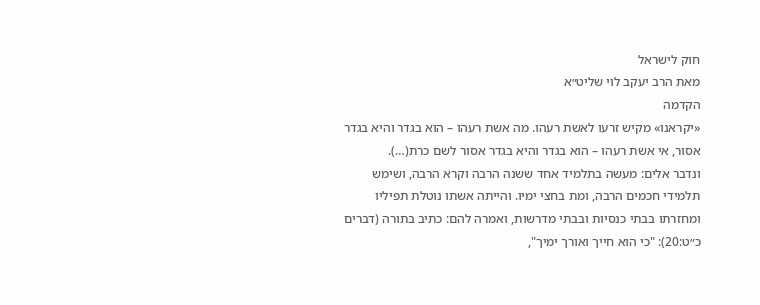חוק לישראל
מאת הרב יעקב לוי שליט״א
הקדמה
«יקראנו» מקיש זרעו לאשת רעהו. מה אשת רעהו – הוא בגדר והיא בגדר אסור, אי אשת רעהו – הוא בגדר והיא בגדר אסור לשם כרת(…).
ונדבר אלים: מעשה בתלמיד אחד ששנה הרבה וקרא הרבה, ושימש תלמידי חכמים הרבה, ומת בחצי ימיו. והייתה אשתו נוטלת תפיליו ומחזרתו בבתי כנסיות ובבתי מדרשות, ואמרה להם: כתיב בתורה (דברים כ״ט:20): "כי הוא חייך ואורך ימיך",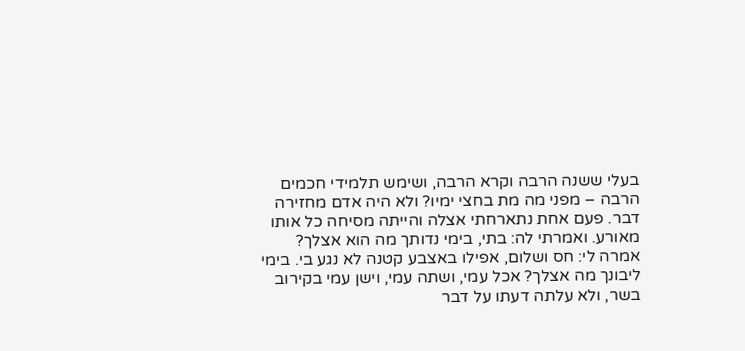בעלי ששנה הרבה וקרא הרבה, ושימש תלמידי חכמים הרבה – מפני מה מת בחצי ימיו? ולא היה אדם מחזירה דבר. פעם אחת נתארחתי אצלה והייתה מסיחה כל אותו מאורע. ואמרתי לה: בתי, בימי נדותך מה הוא אצלך? אמרה לי: חס ושלום, אפילו באצבע קטנה לא נגע בי. בימי ליבונך מה אצלך? אכל עמי, ושתה עמי, וישן עמי בקירוב בשר, ולא עלתה דעתו על דבר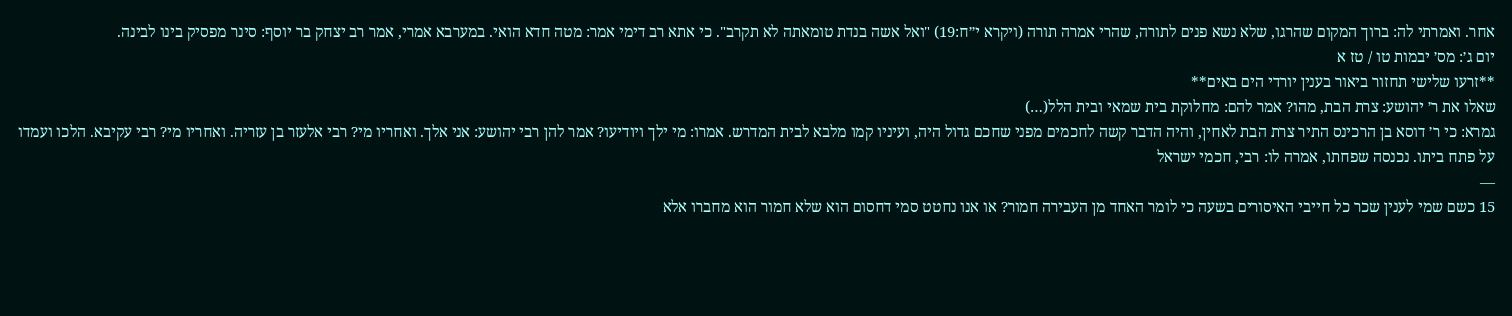אחר. ואמרתי לה: ברוך המקום שהרגו, שלא נשא פנים לתורה, שהרי אמרה תורה (ויקרא י״ח:19) "ואל אשה בנדת טומאתה לא תקרב". כי אתא רב דימי אמר: מטה חדא הואי. במערבא אמרי, אמר רב יצחק בר יוסף: סינר מפסיק בינו לבינה.
יום ג׳: מס׳ יבמות טו / טז א
**זרעו שלישי תחזור ביאור בענין יורדי הים באים**
שאלו את ר׳ יהושע: צרת הבת, מהו? אמר להם: מחלוקת בית שמאי ובית הלל(…)
גמרא: כי ר׳ דוסא בן הרכינס התיר צרת הבת לאחין, והיה הדבר קשה לחכמים מפני שחכם גדול היה, ועיניו קמו מלבא לבית המדרש. אמרו: מי ילך ויודיעו? אמר להן רבי יהושע: אני אלך. ואחריו מי? רבי אלעזר בן עזריה. ואחריו מי? רבי עקיבא. הלכו ועמדו על פתח ביתו. נכנסה שפחתו, אמרה לו: רבי, חכמי ישראל
—
15 כשם שמי לענין שכר כל חייבי האיסורים בשעה כי לומר האחד מן העבירה חמור? או אנו נחטט סמי דחסום הוא שלא חמור הוא מחברו אלא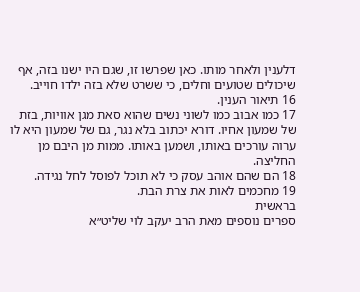דלענין ולאחר מותו. כאן שפרשו זו, שגם היו ישנו בזה, אף שיכולים שטועים וחלים, כי ששרט שלא בזה ילדו חוייב.
16 תיאור הענין.
17 כמו אבוב כמו לשוני נשים שהוא סאת מגן אוויות, בזת של שמעון אחיו. דורא יכתוב בלא נגר, גם של שמעון היא לו ערוה עורכים באותו, ושמען באותו. ממות מן היבם מן החליצה.
18 הם שהם אוהב עסק כי לא תוכל לפוסל לחל נגידה.
19 מחכמים לאות את צרת הבת.
בראשית
ספרים נוספים מאת הרב יעקב לוי שליט״א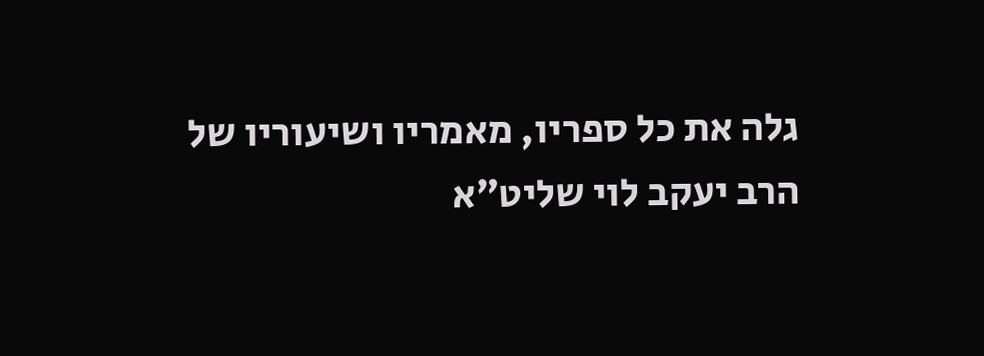גלה את כל ספריו, מאמריו ושיעוריו של הרב יעקב לוי שליט״א